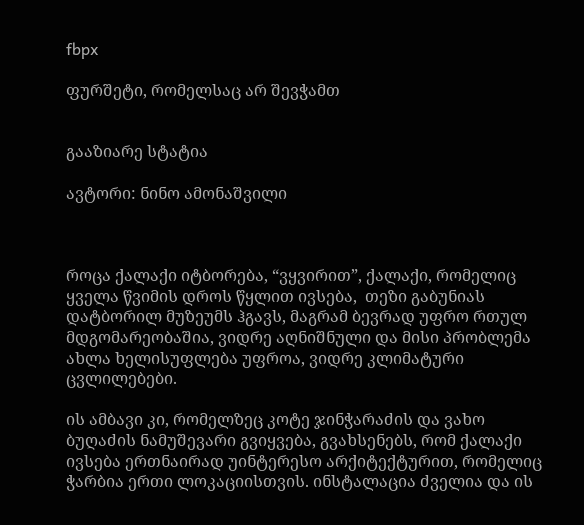fbpx

ფურშეტი, რომელსაც არ შევჭამთ


გააზიარე სტატია

ავტორი: ნინო ამონაშვილი



როცა ქალაქი იტბორება, “ვყვირით”, ქალაქი, რომელიც ყველა წვიმის დროს წყლით ივსება,  თეზი გაბუნიას დატბორილ მუზეუმს ჰგავს, მაგრამ ბევრად უფრო რთულ მდგომარეობაშია, ვიდრე აღნიშნული და მისი პრობლემა ახლა ხელისუფლება უფროა, ვიდრე კლიმატური ცვლილებები.

ის ამბავი კი, რომელზეც კოტე ჯინჭარაძის და ვახო ბუღაძის ნამუშევარი გვიყვება, გვახსენებს, რომ ქალაქი ივსება ერთნაირად უინტერესო არქიტექტურით, რომელიც ჭარბია ერთი ლოკაციისთვის. ინსტალაცია ძველია და ის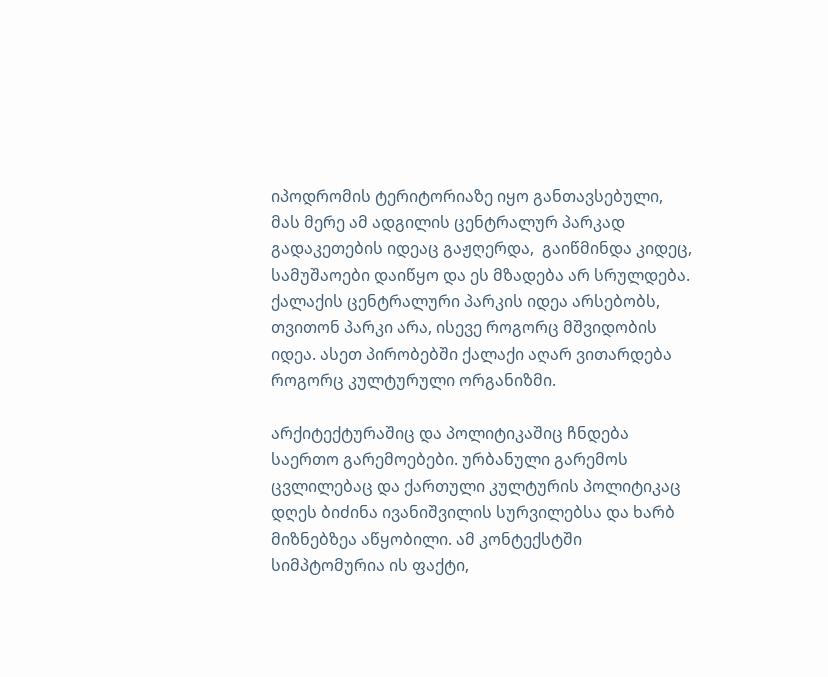იპოდრომის ტერიტორიაზე იყო განთავსებული, მას მერე ამ ადგილის ცენტრალურ პარკად გადაკეთების იდეაც გაჟღერდა,  გაიწმინდა კიდეც, სამუშაოები დაიწყო და ეს მზადება არ სრულდება. ქალაქის ცენტრალური პარკის იდეა არსებობს, თვითონ პარკი არა, ისევე როგორც მშვიდობის იდეა. ასეთ პირობებში ქალაქი აღარ ვითარდება როგორც კულტურული ორგანიზმი.

არქიტექტურაშიც და პოლიტიკაშიც ჩნდება საერთო გარემოებები. ურბანული გარემოს ცვლილებაც და ქართული კულტურის პოლიტიკაც დღეს ბიძინა ივანიშვილის სურვილებსა და ხარბ მიზნებზეა აწყობილი. ამ კონტექსტში სიმპტომურია ის ფაქტი,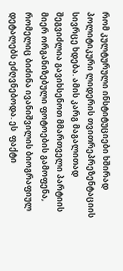რომ კულტურული ინსტიტუციები ხშირად პოლიტიკური ლიდერის თვითრეპრეზენტაციის სივრცე ხდება. ამის კარგ მაგალითად შეგვიძლია გავიხსენოთ მმართველი პარტიის მიერ ორგანიზებული ფოტოების გამოფენა, რომელიც ბიძინა ივანიშვილის ბიოგრაფიულ დეტალებს ეძღვნებოდა. ეს  ფაქტი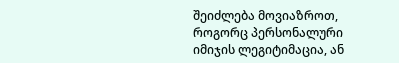შეიძლება მოვიაზროთ, როგორც პერსონალური იმიჯის ლეგიტიმაცია, ან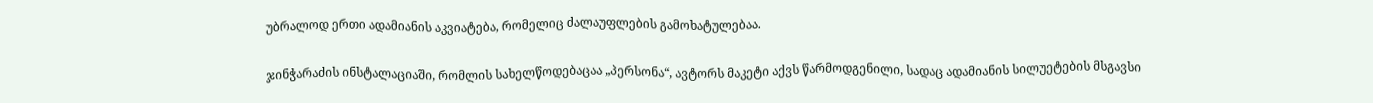უბრალოდ ერთი ადამიანის აკვიატება, რომელიც ძალაუფლების გამოხატულებაა.

ჯინჭარაძის ინსტალაციაში, რომლის სახელწოდებაცაა „პერსონა“, ავტორს მაკეტი აქვს წარმოდგენილი, სადაც ადამიანის სილუეტების მსგავსი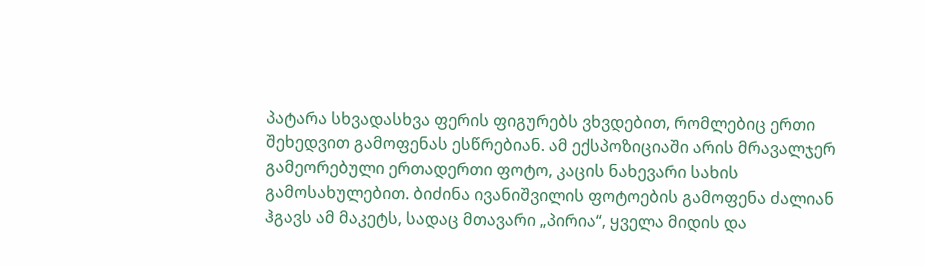პატარა სხვადასხვა ფერის ფიგურებს ვხვდებით, რომლებიც ერთი შეხედვით გამოფენას ესწრებიან. ამ ექსპოზიციაში არის მრავალჯერ გამეორებული ერთადერთი ფოტო, კაცის ნახევარი სახის გამოსახულებით. ბიძინა ივანიშვილის ფოტოების გამოფენა ძალიან ჰგავს ამ მაკეტს, სადაც მთავარი „პირია“, ყველა მიდის და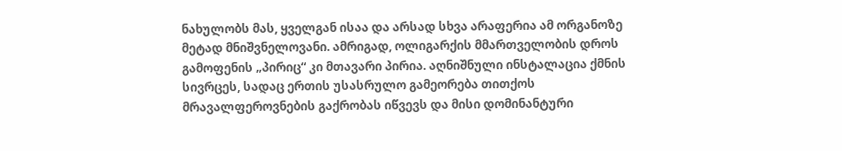ნახულობს მას, ყველგან ისაა და არსად სხვა არაფერია ამ ორგანოზე მეტად მნიშვნელოვანი. ამრიგად, ოლიგარქის მმართველობის დროს გამოფენის „პირიც“ კი მთავარი პირია. აღნიშნული ინსტალაცია ქმნის სივრცეს, სადაც ერთის უსასრულო გამეორება თითქოს მრავალფეროვნების გაქრობას იწვევს და მისი დომინანტური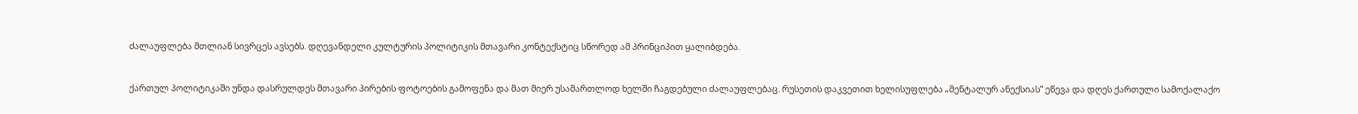ძალაუფლება მთლიან სივრცეს ავსებს. დღევანდელი კულტურის პოლიტიკის მთავარი კონტექსტიც სწორედ ამ პრინციპით ყალიბდება.

ქართულ პოლიტიკაში უნდა დასრულდეს მთავარი პირების ფოტოების გამოფენა და მათ მიერ უსამართლოდ ხელში ჩაგდებული ძალაუფლებაც. რუსეთის დაკვეთით ხელისუფლება „მენტალურ ანექსიას“ ეწევა და დღეს ქართული სამოქალაქო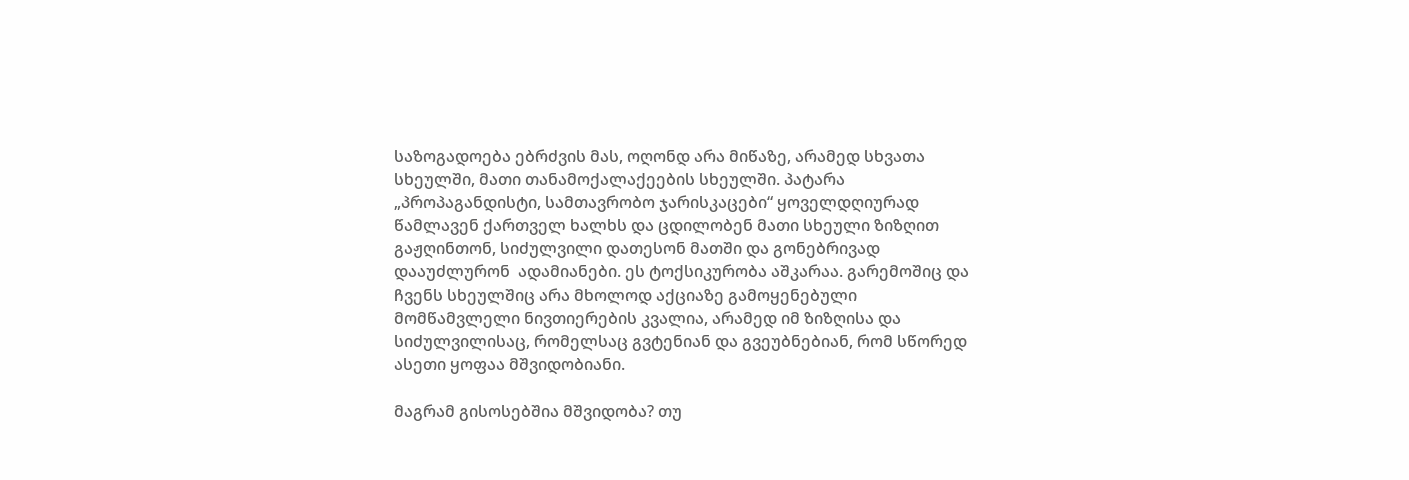საზოგადოება ებრძვის მას, ოღონდ არა მიწაზე, არამედ სხვათა სხეულში, მათი თანამოქალაქეების სხეულში. პატარა „პროპაგანდისტი, სამთავრობო ჯარისკაცები“ ყოველდღიურად წამლავენ ქართველ ხალხს და ცდილობენ მათი სხეული ზიზღით გაჟღინთონ, სიძულვილი დათესონ მათში და გონებრივად დააუძლურონ  ადამიანები. ეს ტოქსიკურობა აშკარაა. გარემოშიც და ჩვენს სხეულშიც არა მხოლოდ აქციაზე გამოყენებული მომწამვლელი ნივთიერების კვალია, არამედ იმ ზიზღისა და სიძულვილისაც, რომელსაც გვტენიან და გვეუბნებიან, რომ სწორედ ასეთი ყოფაა მშვიდობიანი.

მაგრამ გისოსებშია მშვიდობა? თუ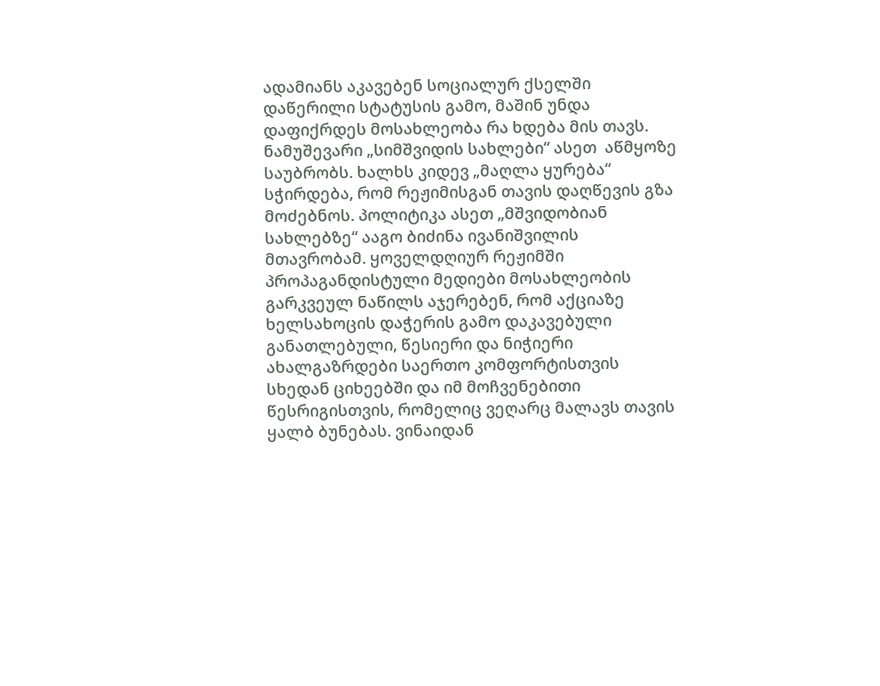ადამიანს აკავებენ სოციალურ ქსელში დაწერილი სტატუსის გამო, მაშინ უნდა დაფიქრდეს მოსახლეობა რა ხდება მის თავს. ნამუშევარი „სიმშვიდის სახლები“ ასეთ  აწმყოზე საუბრობს. ხალხს კიდევ „მაღლა ყურება“ სჭირდება, რომ რეჟიმისგან თავის დაღწევის გზა მოძებნოს. პოლიტიკა ასეთ „მშვიდობიან სახლებზე“ ააგო ბიძინა ივანიშვილის მთავრობამ. ყოველდღიურ რეჟიმში პროპაგანდისტული მედიები მოსახლეობის გარკვეულ ნაწილს აჯერებენ, რომ აქციაზე ხელსახოცის დაჭერის გამო დაკავებული განათლებული, წესიერი და ნიჭიერი ახალგაზრდები საერთო კომფორტისთვის სხედან ციხეებში და იმ მოჩვენებითი წესრიგისთვის, რომელიც ვეღარც მალავს თავის ყალბ ბუნებას. ვინაიდან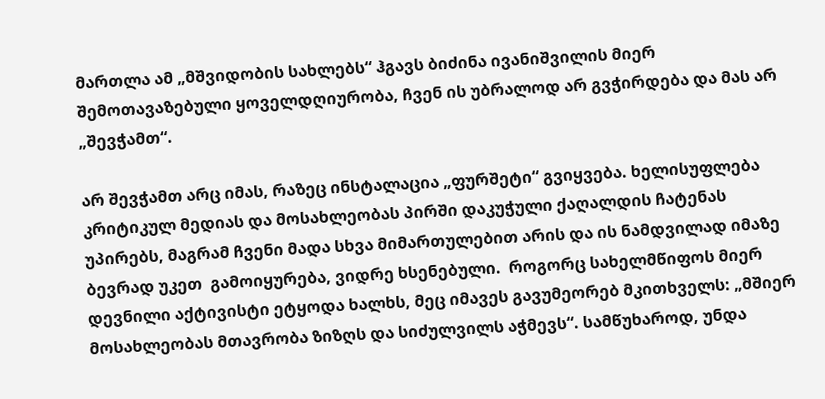მართლა ამ „მშვიდობის სახლებს“ ჰგავს ბიძინა ივანიშვილის მიერ შემოთავაზებული ყოველდღიურობა, ჩვენ ის უბრალოდ არ გვჭირდება და მას არ „შევჭამთ“.

არ შევჭამთ არც იმას, რაზეც ინსტალაცია „ფურშეტი“ გვიყვება. ხელისუფლება კრიტიკულ მედიას და მოსახლეობას პირში დაკუჭული ქაღალდის ჩატენას უპირებს, მაგრამ ჩვენი მადა სხვა მიმართულებით არის და ის ნამდვილად იმაზე ბევრად უკეთ  გამოიყურება, ვიდრე ხსენებული.  როგორც სახელმწიფოს მიერ დევნილი აქტივისტი ეტყოდა ხალხს, მეც იმავეს გავუმეორებ მკითხველს: „მშიერ მოსახლეობას მთავრობა ზიზღს და სიძულვილს აჭმევს“. სამწუხაროდ, უნდა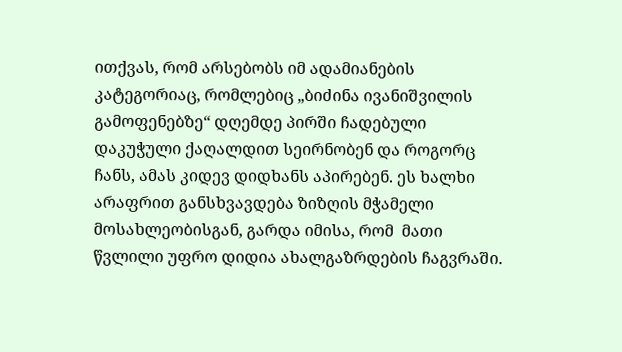ითქვას, რომ არსებობს იმ ადამიანების კატეგორიაც, რომლებიც „ბიძინა ივანიშვილის გამოფენებზე“ დღემდე პირში ჩადებული დაკუჭული ქაღალდით სეირნობენ და როგორც ჩანს, ამას კიდევ დიდხანს აპირებენ. ეს ხალხი არაფრით განსხვავდება ზიზღის მჭამელი მოსახლეობისგან, გარდა იმისა, რომ  მათი წვლილი უფრო დიდია ახალგაზრდების ჩაგვრაში.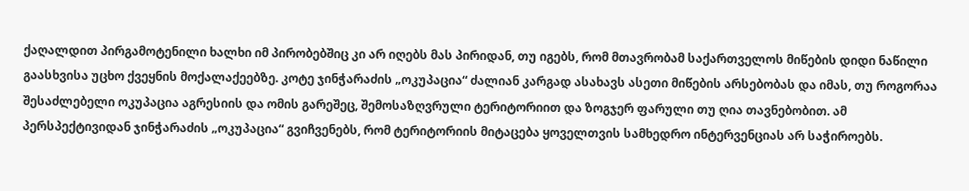ქაღალდით პირგამოტენილი ხალხი იმ პირობებშიც კი არ იღებს მას პირიდან, თუ იგებს, რომ მთავრობამ საქართველოს მიწების დიდი ნაწილი გაასხვისა უცხო ქვეყნის მოქალაქეებზე. კოტე ჯინჭარაძის „ოკუპაცია“ ძალიან კარგად ასახავს ასეთი მიწების არსებობას და იმას, თუ როგორაა შესაძლებელი ოკუპაცია აგრესიის და ომის გარეშეც, შემოსაზღვრული ტერიტორიით და ზოგჯერ ფარული თუ ღია თავნებობით. ამ პერსპექტივიდან ჯინჭარაძის „ოკუპაცია“ გვიჩვენებს, რომ ტერიტორიის მიტაცება ყოველთვის სამხედრო ინტერვენციას არ საჭიროებს.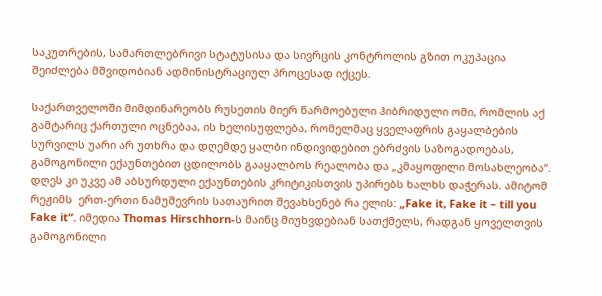საკუთრების, სამართლებრივი სტატუსისა და სივრცის კონტროლის გზით ოკუპაცია შეიძლება მშვიდობიან ადმინისტრაციულ პროცესად იქცეს.

საქართველოში მიმდინარეობს რუსეთის მიერ წარმოებული ჰიბრიდული ომი, რომლის აქ გამტარიც ქართული ოცნებაა, ის ხელისუფლება, რომელმაც ყველაფრის გაყალბების სურვილს უარი არ უთხრა და დღემდე ყალბი ინდივიდებით ებრძვის საზოგადოებას, გამოგონილი ექაუნთებით ცდილობს გააყალბოს რეალობა და „კმაყოფილი მოსახლეობა“. დღეს კი უკვე ამ აბსურდული ექაუნთების კრიტიკისთვის უპირებს ხალხს დაჭერას. ამიტომ რეჟიმს  ერთ-ერთი ნამუშევრის სათაურით შევახსენებ რა ელის: „Fake it, Fake it – till you Fake it“. იმედია Thomas Hirschhorn-ს მაინც მიუხვდებიან სათქმელს, რადგან ყოველთვის გამოგონილი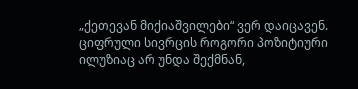„ქეთევან მიქიაშვილები“ ვერ დაიცავენ. ციფრული სივრცის როგორი პოზიტიური ილუზიაც არ უნდა შექმნან,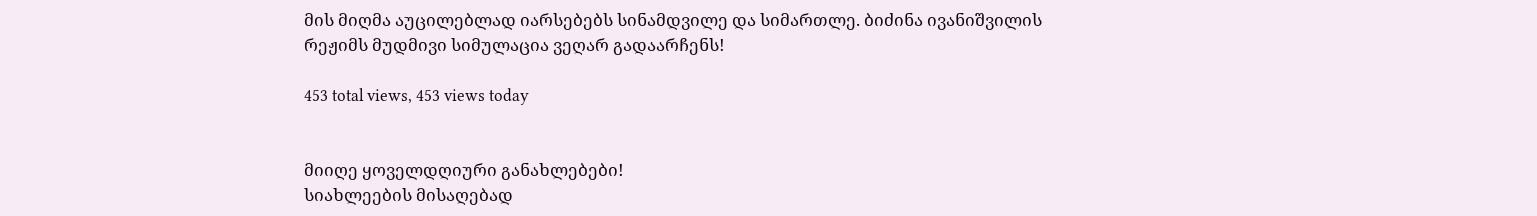მის მიღმა აუცილებლად იარსებებს სინამდვილე და სიმართლე. ბიძინა ივანიშვილის რეჟიმს მუდმივი სიმულაცია ვეღარ გადაარჩენს!

453 total views, 453 views today


მიიღე ყოველდღიური განახლებები!
სიახლეების მისაღებად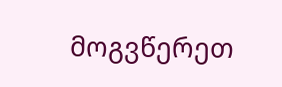მოგვწერეთ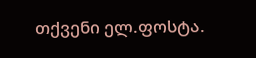თქვენი ელ.ფოსტა.